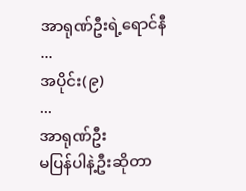အာရုဏ်ဦးရဲ့ရောင်နီ
...
အပိုင်း(၉)
...
အာရုဏ်ဦး
မပြန်ပါနဲ့ဦးဆိုတာ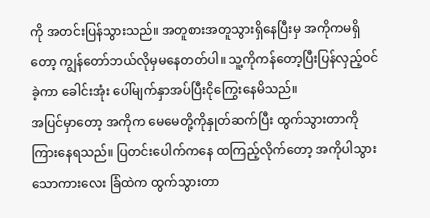ကို အတင်းပြန်သွားသည်။ အတူစားအတူသွားရှိနေပြီးမှ အကိုကမရှိတော့ ကျွန်တော်ဘယ်လိုမှမနေတတ်ပါ။ သူ့ကိုကန်တော့ပြီးပြန်လှည့်ဝင်ခဲ့ကာ ခေါင်းအုံး ပေါ်မျက်နှာအပ်ပြီးငိုကြွေးနေမိသည်။
အပြင်မှာတော့ အကိုက မေမေတို့ကိုနှုတ်ဆက်ပြီး ထွက်သွားတာကိုကြားနေရသည်။ ပြတင်းပေါက်ကနေ ထကြည့်လိုက်တော့ အကိုပါသွားသောကားလေး ခြံထဲက ထွက်သွားတာ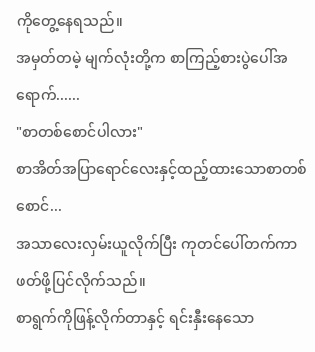ကိုတွေ့နေရသည်။
အမှတ်တမဲ့ မျက်လုံးတို့က စာကြည့်စားပွဲပေါ်အရောက်......
"စာတစ်စောင်ပါလား"
စာအိတ်အပြာရောင်လေးနှင့်ထည့်ထားသောစာတစ်စောင်...
အသာလေးလှမ်းယူလိုက်ပြီး ကုတင်ပေါ်တက်ကာ ဖတ်ဖို့ပြင်လိုက်သည်။
စာရွက်ကိုဖြန့်လိုက်တာနှင့် ရင်းနှီးနေသော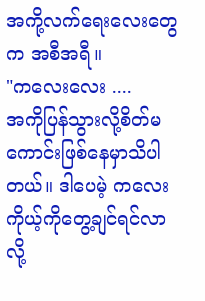အကို့လက်ရေးလေးတွေက အစီအရီ။
"ကလေးလေး ....
အကိုပြန်သွားလို့စိတ်မကောင်းဖြစ်နေမှာသိပါတယ်။ ဒါပေမဲ့ ကလေးကိုယ့်ကိုတွေ့ချင်ရင်လာလို့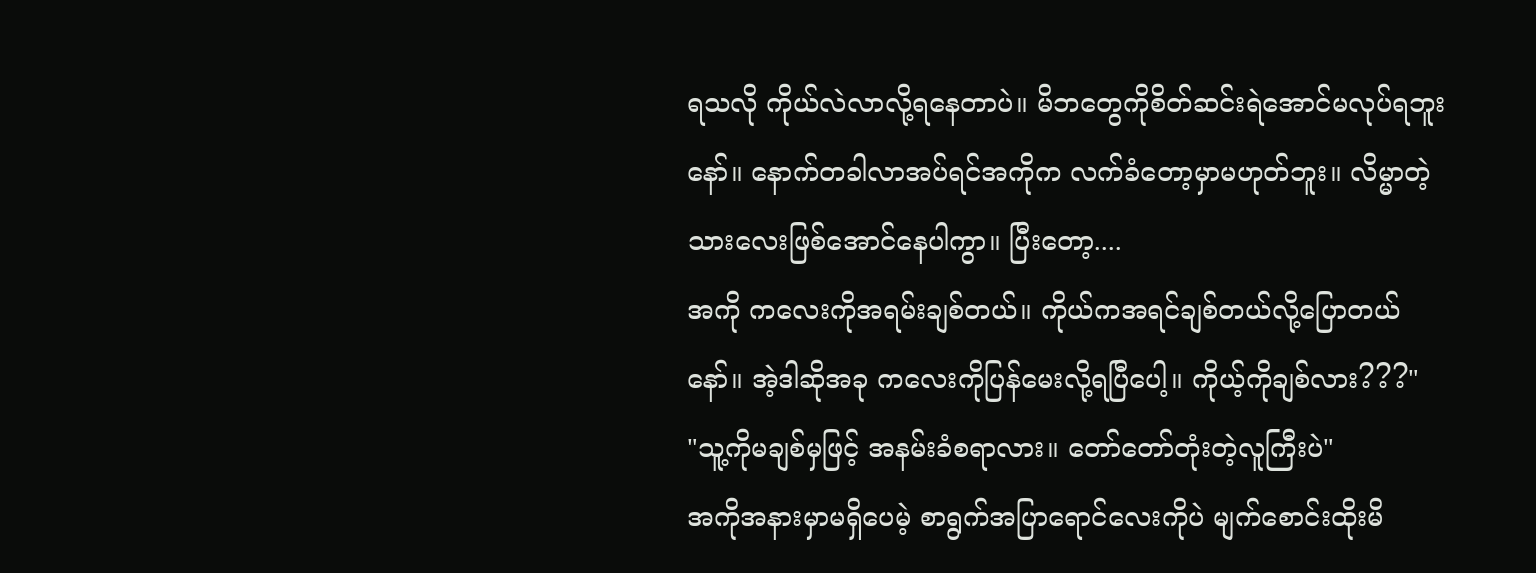ရသလို ကိုယ်လဲလာလို့ရနေတာပဲ။ မိဘတွေကိုစိတ်ဆင်းရဲအောင်မလုပ်ရဘူးနော်။ နောက်တခါလာအပ်ရင်အကိုက လက်ခံတော့မှာမဟုတ်ဘူး။ လိမ္မာတဲ့သားလေးဖြစ်အောင်နေပါကွာ။ ပြီးတော့....
အကို ကလေးကိုအရမ်းချစ်တယ်။ ကိုယ်ကအရင်ချစ်တယ်လို့ပြောတယ်နော်။ အဲ့ဒါဆိုအခု ကလေးကိုပြန်မေးလို့ရပြီပေါ့။ ကိုယ့်ကိုချစ်လား???"
"သူ့ကိုမချစ်မှဖြင့် အနမ်းခံစရာလား။ တော်တော်တုံးတဲ့လူကြီးပဲ"
အကိုအနားမှာမရှိပေမဲ့ စာရွက်အပြာရောင်လေးကိုပဲ မျက်စောင်းထိုးမိ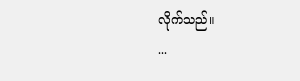လိုက်သည်။
...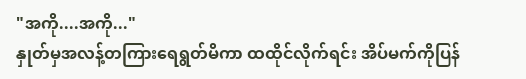"အကို....အကို..."
နှုတ်မှအလန့်တကြားရေရွတ်မိကာ ထထိုင်လိုက်ရင်း အိပ်မက်ကိုပြန်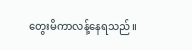တွေးမိကာလန့်နေရသည်။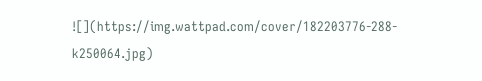![](https://img.wattpad.com/cover/182203776-288-k250064.jpg)